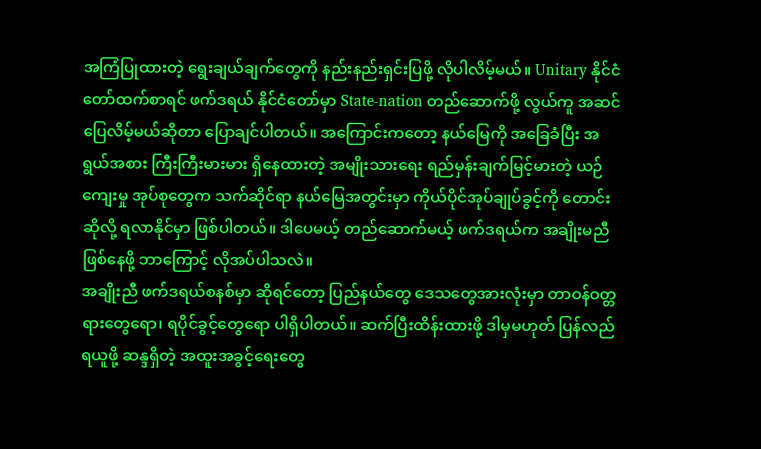အကြံပြုထားတဲ့ ရွေးချယ်ချက်တွေကို နည်းနည်းရှင်းပြဖို့ လိုပါလိမ့်မယ်။ Unitary နိုင်ငံတော်ထက်စာရင် ဖက်ဒရယ် နိုင်ငံတော်မှာ State-nation တည်ဆောက်ဖို့ လွယ်ကူ အဆင်ပြေလိမ့်မယ်ဆိုတာ ပြောချင်ပါတယ်။ အကြောင်းကတော့ နယ်မြေကို အခြေခံပြီး အရွယ်အစား ကြီးကြီးမားမား ရှိနေထားတဲ့ အမျိုးသားရေး ရည်မှန်းချက်မြင့်မားတဲ့ ယဉ်ကျေးမှု အုပ်စုတွေက သက်ဆိုင်ရာ နယ်မြေအတွင်းမှာ ကိုယ်ပိုင်အုပ်ချုပ်ခွင့်ကို တောင်းဆိုလို့ ရလာနိုင်မှာ ဖြစ်ပါတယ်။ ဒါပေမယ့် တည်ဆောက်မယ့် ဖက်ဒရယ်က အချိုးမညီ ဖြစ်နေဖို့ ဘာကြောင့် လိုအပ်ပါသလဲ။
အချိုးညီ ဖက်ဒရယ်စနစ်မှာ ဆိုရင်တော့ ပြည်နယ်တွေ ဒေသတွေအားလုံးမှာ တာဝန်ဝတ္တရားတွေရော၊ ရပိုင်ခွင့်တွေရော ပါရှိပါတယ်။ ဆက်ပြီးထိန်းထားဖို့ ဒါမှမဟုတ် ပြန်လည်ရယူဖို့ ဆန္ဒရှိတဲ့ အထူးအခွင့်ရေးတွေ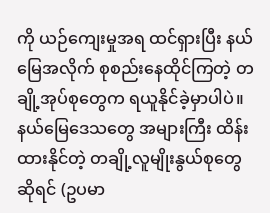ကို ယဉ်ကျေးမှုအရ ထင်ရှားပြီး နယ်မြေအလိုက် စုစည်းနေထိုင်ကြတဲ့ တချို့အုပ်စုတွေက ရယူနိုင်ခဲ့မှာပါပဲ။ နယ်မြေဒေသတွေ အများကြီး ထိန်းထားနိုင်တဲ့ တချို့လူမျိုးနွယ်စုတွေဆိုရင် (ဥပမာ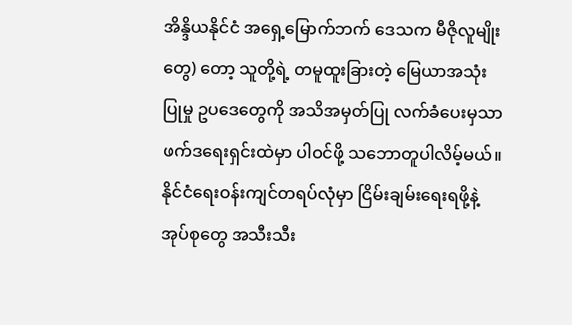အိန္ဒိယနိုင်ငံ အရှေ့မြောက်ဘက် ဒေသက မီဇိုလူမျိုးတွေ) တော့ သူတို့ရဲ့ တမူထူးခြားတဲ့ မြေယာအသုံးပြုမှု ဥပဒေတွေကို အသိအမှတ်ပြု လက်ခံပေးမှသာ ဖက်ဒရေးရှင်းထဲမှာ ပါဝင်ဖို့ သဘောတူပါလိမ့်မယ်။ နိုင်ငံရေးဝန်းကျင်တရပ်လုံမှာ ငြိမ်းချမ်းရေးရဖို့နဲ့ အုပ်စုတွေ အသီးသီး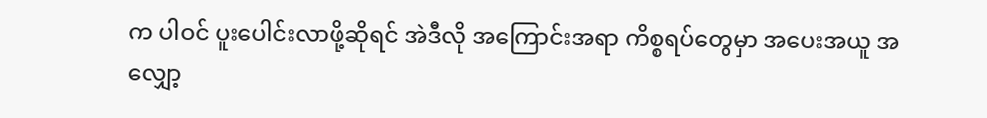က ပါဝင် ပူးပေါင်းလာဖို့ဆိုရင် အဲဒီလို အကြောင်းအရာ ကိစ္စရပ်တွေမှာ အပေးအယူ အလျှော့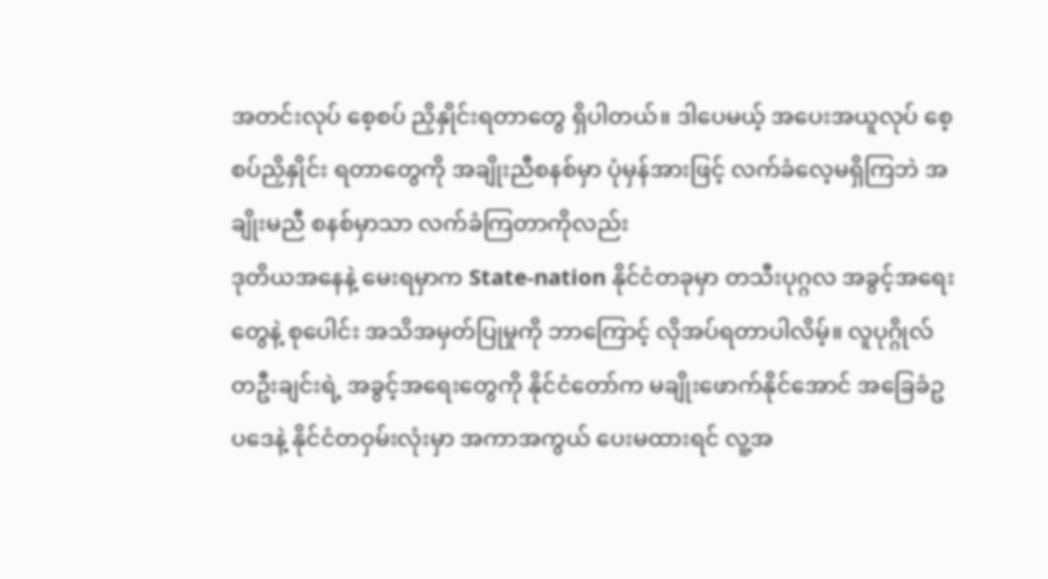အတင်းလုပ် စေ့စပ် ညှိနှိုင်းရတာတွေ ရှိပါတယ်။ ဒါပေမယ့် အပေးအယူလုပ် စေ့စပ်ညှိနှိုင်း ရတာတွေကို အချိုးညီစနစ်မှာ ပုံမှန်အားဖြင့် လက်ခံလေ့မရှိကြဘဲ အချိုးမညီ စနစ်မှာသာ လက်ခံကြတာကိုလည်း
ဒုတိယအနေနဲ့ မေးရမှာက State-nation နိုင်ငံတခုမှာ တသီးပုဂ္ဂလ အခွင့်အရေးတွေနဲ့ စုပေါင်း အသိအမှတ်ပြုမှုကို ဘာကြောင့် လိုအပ်ရတာပါလိမ့်။ လူပုဂ္ဂိုလ်တဦးချင်းရဲ့ အခွင့်အရေးတွေကို နိုင်ငံတော်က မချိုးဖောက်နိုင်အောင် အခြေခံဥပဒေနဲ့ နိုင်ငံတဝှမ်းလုံးမှာ အကာအကွယ် ပေးမထားရင် လူ့အ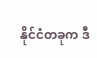နိုင်ငံတခုက ဒီ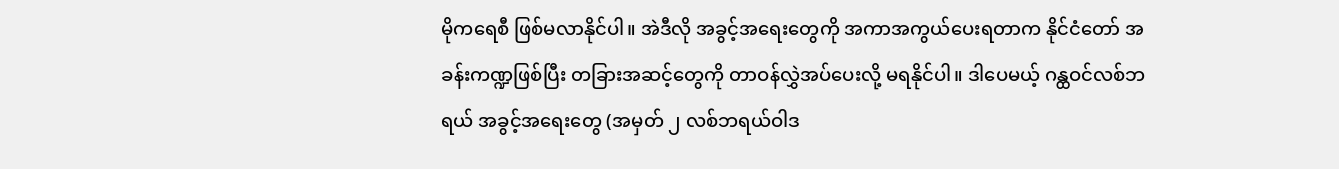မိုကရေစီ ဖြစ်မလာနိုင်ပါ။ အဲဒီလို အခွင့်အရေးတွေကို အကာအကွယ်ပေးရတာက နိုင်ငံတော် အခန်းကဏ္ဍဖြစ်ပြီး တခြားအဆင့်တွေကို တာဝန်လွှဲအပ်ပေးလို့ မရနိုင်ပါ။ ဒါပေမယ့် ဂန္ထဝင်လစ်ဘရယ် အခွင့်အရေးတွေ (အမှတ် ၂ လစ်ဘရယ်ဝါဒ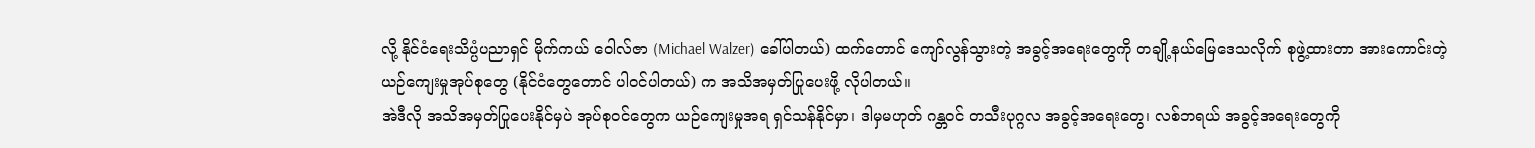လို့ နိုင်ငံရေးသိပ္ပံပညာရှင် မိုက်ကယ် ဝေါလ်ဇာ (Michael Walzer) ခေါ်ပါတယ်) ထက်တောင် ကျော်လွန်သွားတဲ့ အခွင့်အရေးတွေကို တချို့နယ်မြေဒေသလိုက် စုဖွဲ့ထားတာ အားကောင်းတဲ့ ယဉ်ကျေးမှုအုပ်စုတွေ (နိုင်ငံတွေတောင် ပါဝင်ပါတယ်) က အသိအမှတ်ပြုပေးဖို့ လိုပါတယ်။
အဲဒီလို အသိအမှတ်ပြုပေးနိုင်မှပဲ အုပ်စုဝင်တွေက ယဉ်ကျေးမှုအရ ရှင်သန်နိုင်မှာ၊ ဒါမှမဟုတ် ဂန္တဝင် တသီးပုဂ္ဂလ အခွင့်အရေးတွေ၊ လစ်ဘရယ် အခွင့်အရေးတွေကို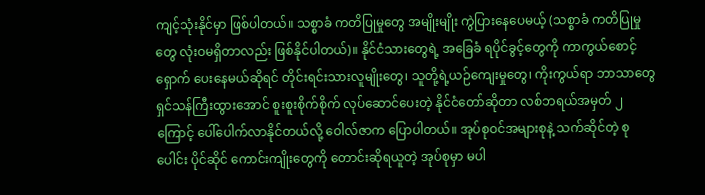ကျင့်သုံးနိုင်မှာ ဖြစ်ပါတယ်။ သစ္စာခံ ကတိပြုမှုတွေ အမျိုးမျိုး ကွဲပြားနေပေမယ့် (သစ္စာခံ ကတိပြုမှုတွေ လုံးဝမရှိတာလည်း ဖြစ်နိုင်ပါတယ်)။ နိုင်ငံသားတွေရဲ့ အခြေခံ ရပိုင်ခွင့်တွေကို ကာကွယ်စောင့်ရှောက် ပေးနေမယ်ဆိုရင် တိုင်းရင်းသားလူမျိုးတွေ၊ သူတို့ရဲ့ယဉ်ကျေးမှုတွေ၊ ကိုးကွယ်ရာ ဘာသာတွေ ရှင်သန်ကြီးထွားအောင် စူးစူးစိုက်စိုက် လုပ်ဆောင်ပေးတဲ့ နိုင်ငံတော်ဆိုတာ လစ်ဘရယ်အမှတ် ၂ ကြောင့် ပေါ်ပေါက်လာနိုင်တယ်လို့ ဝေါလ်ဇာက ပြောပါတယ်။ အုပ်စုဝင်အများစုနဲ့ သက်ဆိုင်တဲ့ စုပေါင်း ပိုင်ဆိုင် ကောင်းကျိုးတွေကို တောင်းဆိုရယူတဲ့ အုပ်စုမှာ မပါ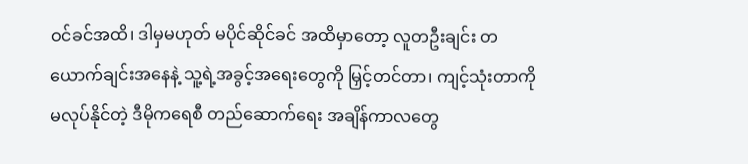ဝင်ခင်အထိ၊ ဒါမှမဟုတ် မပိုင်ဆိုင်ခင် အထိမှာတော့ လူတဦးချင်း တယောက်ချင်းအနေနဲ့ သူ့ရဲ့အခွင့်အရေးတွေကို မြှင့်တင်တာ၊ ကျင့်သုံးတာကို မလုပ်နိုင်တဲ့ ဒီမိုကရေစီ တည်ဆောက်ရေး အချိန်ကာလတွေ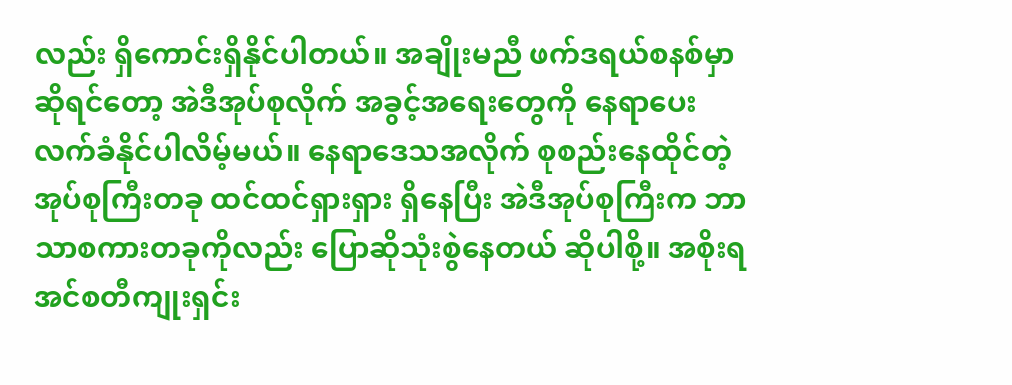လည်း ရှိကောင်းရှိနိုင်ပါတယ်။ အချိုးမညီ ဖက်ဒရယ်စနစ်မှာ ဆိုရင်တော့ အဲဒီအုပ်စုလိုက် အခွင့်အရေးတွေကို နေရာပေး လက်ခံနိုင်ပါလိမ့်မယ်။ နေရာဒေသအလိုက် စုစည်းနေထိုင်တဲ့ အုပ်စုကြီးတခု ထင်ထင်ရှားရှား ရှိနေပြီး အဲဒီအုပ်စုကြီးက ဘာသာစကားတခုကိုလည်း ပြောဆိုသုံးစွဲနေတယ် ဆိုပါစို့။ အစိုးရ အင်စတီကျုးရှင်း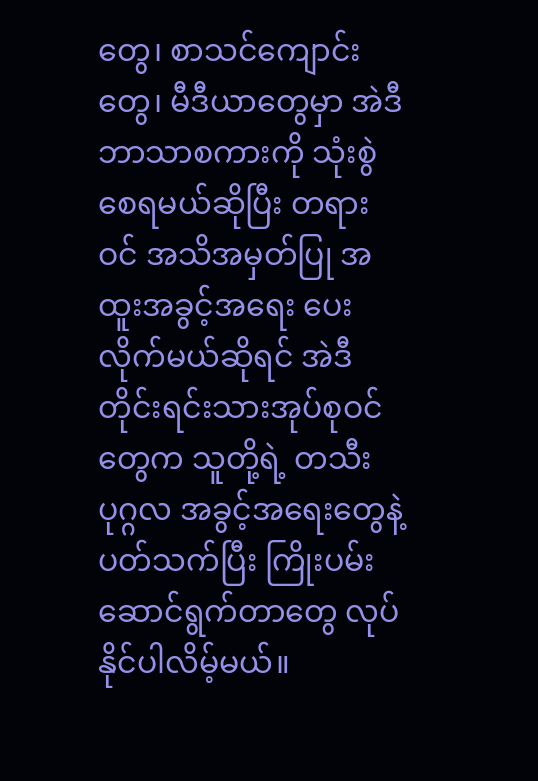တွေ၊ စာသင်ကျောင်းတွေ၊ မီဒီယာတွေမှာ အဲဒီဘာသာစကားကို သုံးစွဲစေရမယ်ဆိုပြီး တရားဝင် အသိအမှတ်ပြု အထူးအခွင့်အရေး ပေးလိုက်မယ်ဆိုရင် အဲဒီ တိုင်းရင်းသားအုပ်စုဝင်တွေက သူတို့ရဲ့ တသီးပုဂ္ဂလ အခွင့်အရေးတွေနဲ့ ပတ်သက်ပြီး ကြိုးပမ်းဆောင်ရွက်တာတွေ လုပ်နိုင်ပါလိမ့်မယ်။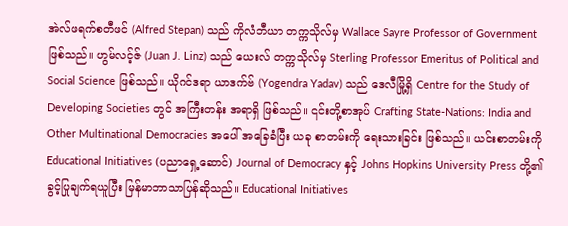အဲလ်ဖရက်စတီဖင် (Alfred Stepan) သည် ကိုလံဘီယာ တက္ကသိုလ်မှ Wallace Sayre Professor of Government ဖြစ်သည်။ ဟွမ်လင့်ဇ် (Juan J. Linz) သည် ယေးလ် တက္ကသိုလ်မှ Sterling Professor Emeritus of Political and Social Science ဖြစ်သည်။ ယိုဂင်ဒရာ ယာဒက်ဗ် (Yogendra Yadav) သည် ဒေလီမြို့ရှိ Centre for the Study of Developing Societies တွင် အကြီးတန်း အရာရှိ ဖြစ်သည်။ ၎င်းတို့စာအုပ် Crafting State-Nations: India and Other Multinational Democracies အပေါ် အခြေခံပြီး ယခု စာတမ်းကို ရေးသားခြင်း ဖြစ်သည်။ ယင်းစာတမ်းကို Educational Initiatives (ပညာရှေ့ဆောင်) Journal of Democracy နှင့် Johns Hopkins University Press တို့၏ ခွင့်ပြုချက်ရယူပြီး မြန်မာဘာသာပြန်ဆိုသည်။ Educational Initiatives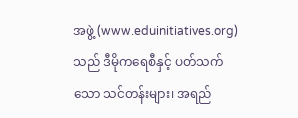အဖွဲ့ (www.eduinitiatives.org) သည် ဒီမိုကရေစီနှင့် ပတ်သက်သော သင်တန်းများ၊ အရည်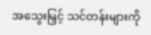အသွေးမြှင့် သင်တန်းများကို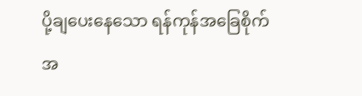ပို့ချပေးနေသော ရန်ကုန်အခြေစိုက် အ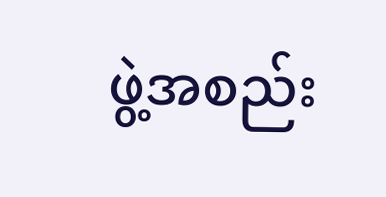ဖွဲ့အစည်း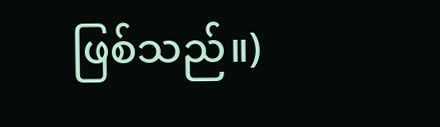ဖြစ်သည်။)